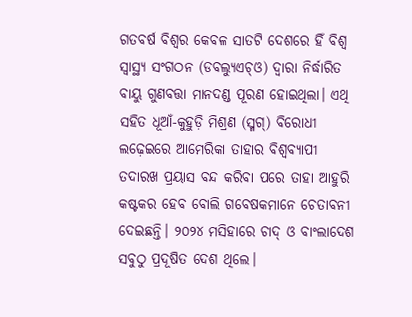ଗତବର୍ଷ ବିଶ୍ବର କେବଳ ସାତଟି ଦେଶରେ ହିଁ ବିଶ୍ବ ସ୍ବାସ୍ଥ୍ୟ ସଂଗଠନ (ଡବଲ୍ୟୁଏଚ୍ଓ) ଦ୍ବାରା ନିର୍ଦ୍ଧାରିତ ବାୟୁ ଗୁଣବତ୍ତା ମାନଦଣ୍ଡ ପୂରଣ ହୋଇଥିଲା। ଏଥି ସହିତ ଧୂଆଁ-କୁହୁଡ଼ି ମିଶ୍ରଣ (ସ୍ମଗ୍) ବିରୋଧୀ ଲଢ଼େଇରେ ଆମେରିକା ତାହାର ବିଶ୍ବବ୍ୟାପୀ ତଦାରଖ ପ୍ରୟାସ ବନ୍ଦ କରିବା ପରେ ତାହା ଆହୁରି କଷ୍ଟକର ହେବ ବୋଲି ଗବେଷକମାନେ ଚେତାବନୀ ଦେଇଛନ୍ତି। ୨୦୨୪ ମସିହାରେ ଚାଦ୍ ଓ ବାଂଲାଦେଶ ସବୁଠୁ ପ୍ରଦୂଷିତ ଦେଶ ଥିଲେ।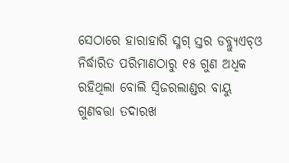ସେଠାରେ ହାରାହାରି ସ୍ମଗ୍ ସ୍ତର ଡବ୍ଲ୍ୟୁଏଚ୍ଓ ନିର୍ଦ୍ଧାରିତ ପରିମାଣଠାରୁ ୧୫ ଗୁଣ ଅଧିକ ରହିଥିଲା ବୋଲି ସ୍ବିଜରଲାଣ୍ଡର ବାୟୁ ଗୁଣବତ୍ତା ତଦାରଖ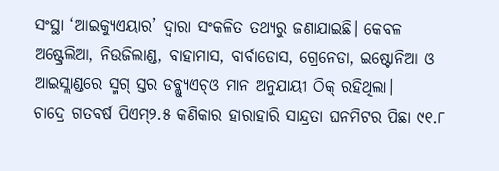ସଂସ୍ଥା ‘ଆଇକ୍ୟୁଏୟାର’ ଦ୍ବାରା ସଂକଳିତ ତଥ୍ୟରୁ ଜଣାଯାଇଛି। କେବଳ ଅଷ୍ଟ୍ରେଲିଆ, ନିଉଜିଲାଣ୍ଡ, ବାହାମାସ, ବାର୍ବାଡୋସ, ଗ୍ରେନେଡା, ଇଷ୍ଟୋନିଆ ଓ ଆଇସ୍ଲାଣ୍ଡରେ ସ୍ମଗ୍ ସ୍ତର ଡବ୍ଲ୍ୟୁଏଚ୍ଓ ମାନ ଅନୁଯାୟୀ ଠିକ୍ ରହିଥିଲା।
ଚାଦ୍ରେ ଗତବର୍ଷ ପିଏମ୍୨.୫ କଣିକାର ହାରାହାରି ସାନ୍ଦ୍ରତା ଘନମିଟର ପିଛା ୯୧.୮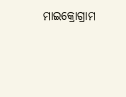ମାଇକ୍ରୋଗ୍ରାମ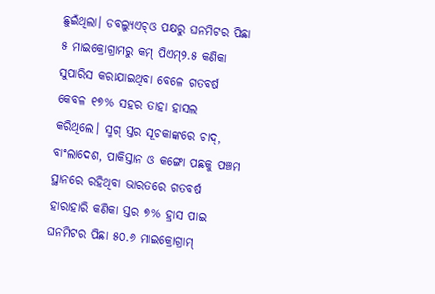ଛୁଇଁଥିଲା। ଡବଲ୍ୟୁଏଚ୍ଓ ପକ୍ଷରୁ ଘନମିଟର ପିଛା ୫ ମାଇକ୍ରୋଗ୍ରାମରୁ କମ୍ ପିଏମ୍୨.୫ କଣିକା ସୁପାରିସ କରାଯାଇଥିବା ବେଳେ ଗତବର୍ଷ କେବଳ ୧୭% ସହର ତାହା ହାସଲ କରିଥିଲେ। ସ୍ମଗ୍ ସ୍ତର ସୂଚକାଙ୍କରେ ଚାଦ୍, ବାଂଲାଦେଶ, ପାକିସ୍ତାନ ଓ କଙ୍ଗୋ ପଛକୁ ପଞ୍ଚମ ସ୍ଥାନରେ ରହିଥିବା ଭାରତରେ ଗତବର୍ଷ ହାରାହାରି କଣିକା ସ୍ତର ୭% ହ୍ରାସ ପାଇ ଘନମିଟର ପିଛା ୫୦.୬ ମାଇକ୍ରୋଗ୍ରାମ୍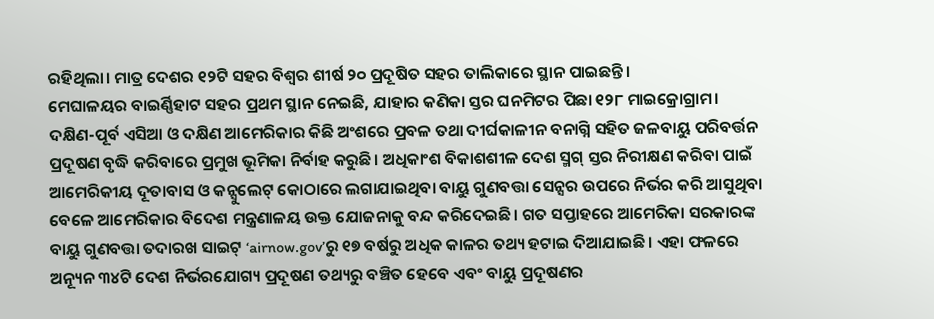ରହିଥିଲା। ମାତ୍ର ଦେଶର ୧୨ଟି ସହର ବିଶ୍ବର ଶୀର୍ଷ ୨୦ ପ୍ରଦୂଷିତ ସହର ତାଲିକାରେ ସ୍ଥାନ ପାଇଛନ୍ତି।
ମେଘାଳୟର ବାଇର୍ଣ୍ଣିହାଟ ସହର ପ୍ରଥମ ସ୍ଥାନ ନେଇଛି, ଯାହାର କଣିକା ସ୍ତର ଘନମିଟର ପିଛା ୧୨୮ ମାଇକ୍ରୋଗ୍ରାମ। ଦକ୍ଷିଣ-ପୂର୍ବ ଏସିଆ ଓ ଦକ୍ଷିଣ ଆମେରିକାର କିଛି ଅଂଶରେ ପ୍ରବଳ ତଥା ଦୀର୍ଘକାଳୀନ ବନାଗ୍ନି ସହିତ ଜଳବାୟୁ ପରିବର୍ତ୍ତନ ପ୍ରଦୂଷଣ ବୃଦ୍ଧି କରିବାରେ ପ୍ରମୁଖ ଭୂମିକା ନିର୍ବାହ କରୁଛି। ଅଧିକାଂଶ ବିକାଶଶୀଳ ଦେଶ ସ୍ମଗ୍ ସ୍ତର ନିରୀକ୍ଷଣ କରିବା ପାଇଁ ଆମେରିକୀୟ ଦୂତାବାସ ଓ କନ୍ସୁଲେଟ୍ କୋଠାରେ ଲଗାଯାଇଥିବା ବାୟୁ ଗୁଣବତ୍ତା ସେନ୍ସର ଉପରେ ନିର୍ଭର କରି ଆସୁଥିବା ବେଳେ ଆମେରିକାର ବିଦେଶ ମନ୍ତ୍ରଣାଳୟ ଉକ୍ତ ଯୋଜନାକୁ ବନ୍ଦ କରିଦେଇଛି। ଗତ ସପ୍ତାହରେ ଆମେରିକା ସରକାରଙ୍କ ବାୟୁ ଗୁଣବତ୍ତା ତଦାରଖ ସାଇଟ୍ ‘airnow.gov’ରୁ ୧୭ ବର୍ଷରୁ ଅଧିକ କାଳର ତଥ୍ୟ ହଟାଇ ଦିଆଯାଇଛି। ଏହା ଫଳରେ ଅନ୍ୟୂନ ୩୪ଟି ଦେଶ ନିର୍ଭରଯୋଗ୍ୟ ପ୍ରଦୂଷଣ ତଥ୍ୟରୁ ବଞ୍ଚିତ ହେବେ ଏବଂ ବାୟୁ ପ୍ରଦୂଷଣର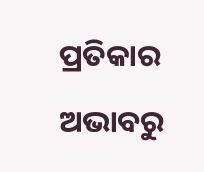ପ୍ରତିକାର ଅଭାବରୁ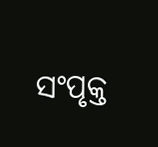ସଂପୃକ୍ତ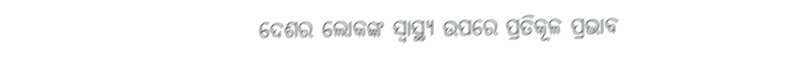ଦେଶର ଲୋକଙ୍କ ସ୍ବାସ୍ଥ୍ୟ ଉପରେ ପ୍ରତିକୂଳ ପ୍ରଭାବ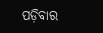ପଡ଼ିବାର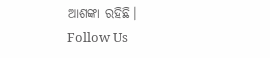ଆଶଙ୍କା ରହିଛି।
Follow Us